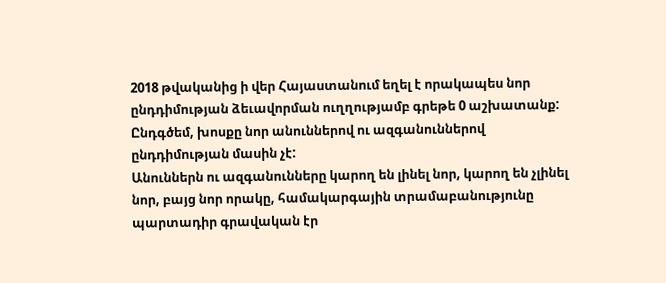2018 թվականից ի վեր Հայաստանում եղել է որակապես նոր ընդդիմության ձեւավորման ուղղությամբ գրեթե 0 աշխատանք: Ընդգծեմ, խոսքը նոր անուններով ու ազգանուններով ընդդիմության մասին չէ:
Անուններն ու ազգանունները կարող են լինել նոր, կարող են չլինել նոր, բայց նոր որակը, համակարգային տրամաբանությունը պարտադիր գրավական էր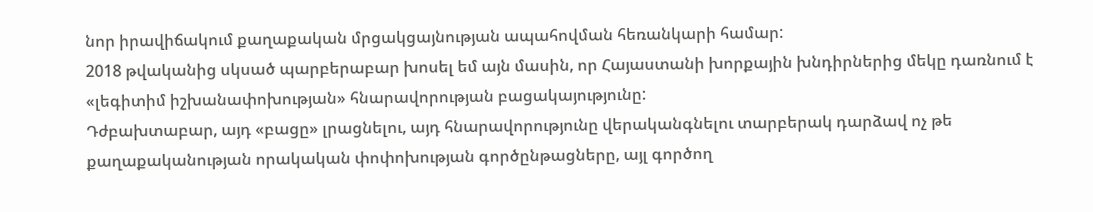նոր իրավիճակում քաղաքական մրցակցայնության ապահովման հեռանկարի համար:
2018 թվականից սկսած պարբերաբար խոսել եմ այն մասին, որ Հայաստանի խորքային խնդիրներից մեկը դառնում է «լեգիտիմ իշխանափոխության» հնարավորության բացակայությունը:
Դժբախտաբար, այդ «բացը» լրացնելու, այդ հնարավորությունը վերականգնելու տարբերակ դարձավ ոչ թե քաղաքականության որակական փոփոխության գործընթացները, այլ գործող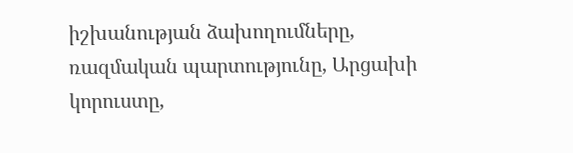իշխանության ձախողումները, ռազմական պարտությունը, Արցախի կորուստը,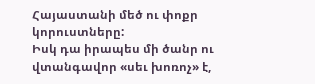Հայաստանի մեծ ու փոքր կորուստները:
Իսկ դա իրապես մի ծանր ու վտանգավոր «սեւ խոռոչ» է,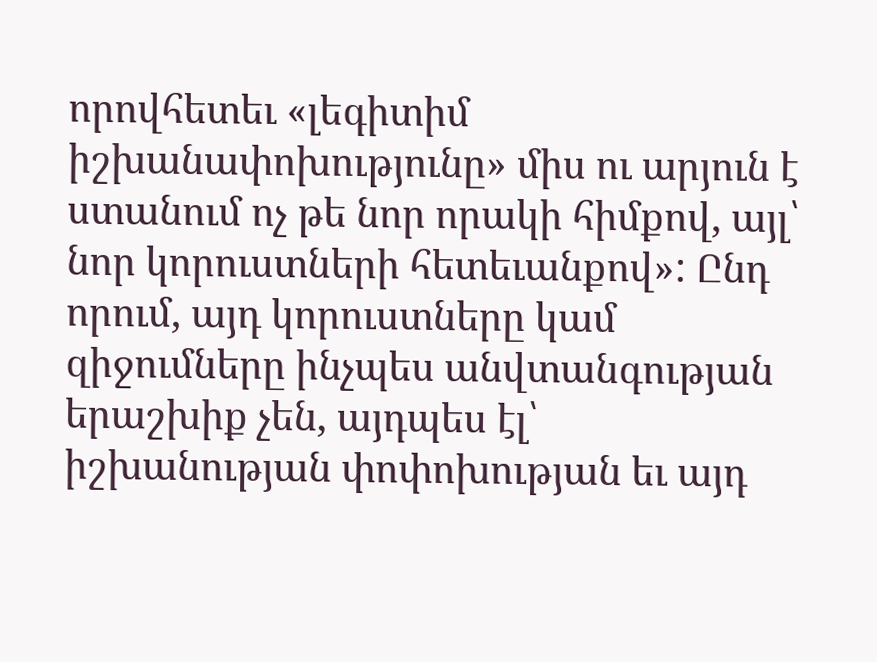որովհետեւ «լեգիտիմ իշխանափոխությունը» միս ու արյուն է ստանում ոչ թե նոր որակի հիմքով, այլ՝ նոր կորուստների հետեւանքով»: Ընդ որում, այդ կորուստները կամ զիջումները ինչպես անվտանգության երաշխիք չեն, այդպես էլ՝ իշխանության փոփոխության եւ այդ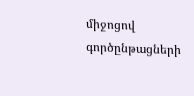միջոցով գործընթացների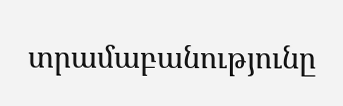տրամաբանությունը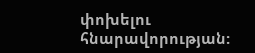փոխելու հնարավորության: